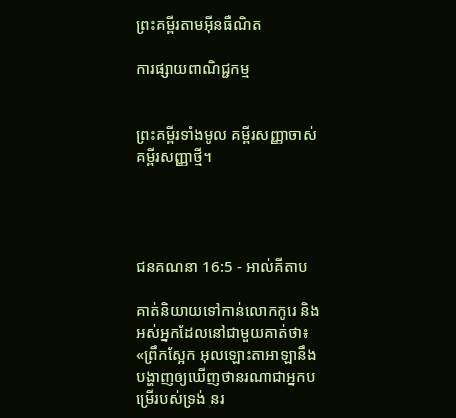ព្រះគម្ពីរតាមអ៊ីនធឺណិត

ការផ្សាយពាណិជ្ជកម្ម


ព្រះគម្ពីរទាំងមូល គម្ពីរសញ្ញាចាស់ គម្ពីរសញ្ញាថ្មី។




ជន‌គណនា 16:5 - អាល់គីតាប

គាត់និយាយទៅកាន់លោកកូរេ និងអស់អ្នកដែលនៅជាមួយគាត់ថា៖ «ព្រឹកស្អែក អុលឡោះ‌តាអាឡានឹងបង្ហាញឲ្យឃើញថានរណាជាអ្នកបម្រើរបស់ទ្រង់ នរ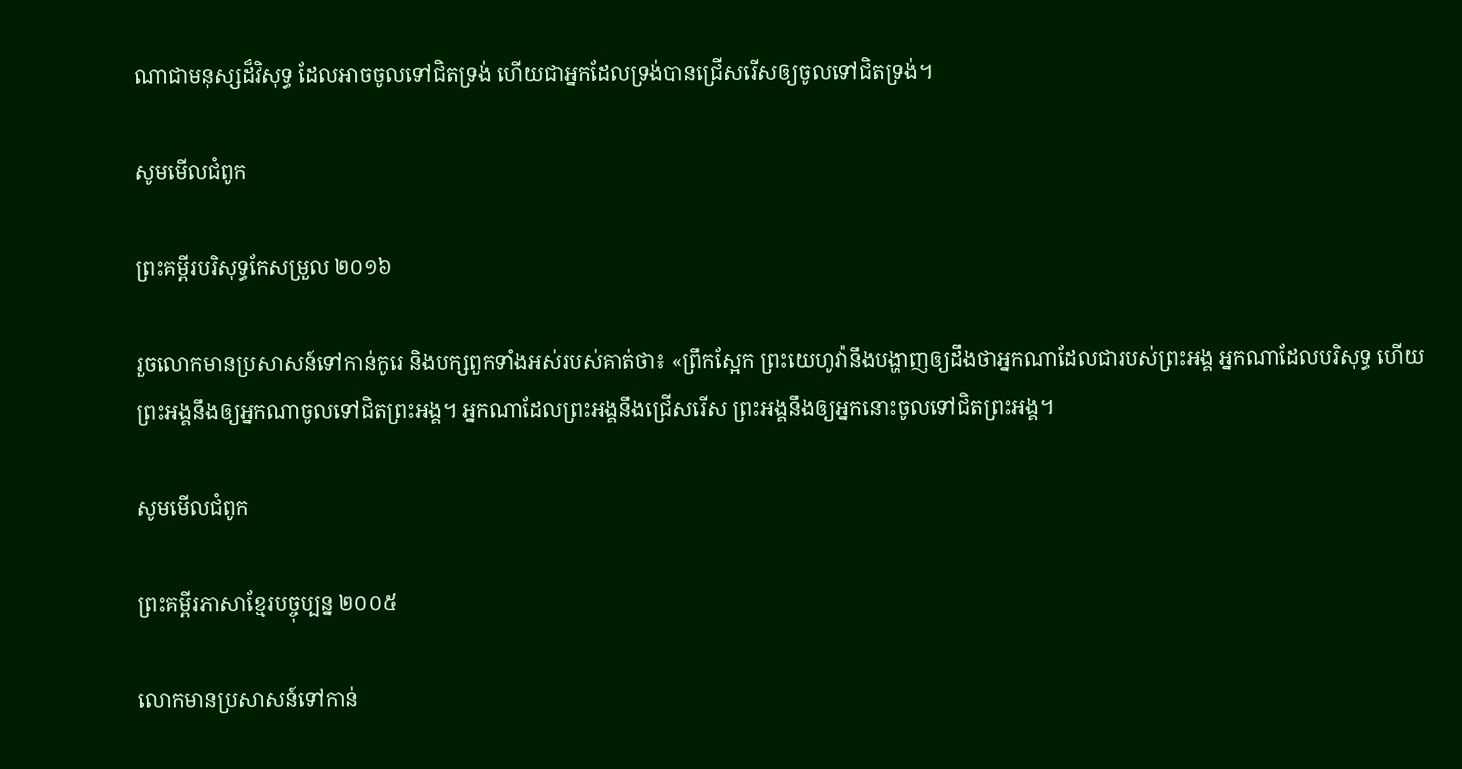ណាជាមនុស្សដ៏វិសុទ្ធ ដែលអាចចូលទៅជិតទ្រង់ ហើយជាអ្នកដែលទ្រង់បានជ្រើសរើសឲ្យចូលទៅជិតទ្រង់។

សូមមើលជំពូក

ព្រះគម្ពីរបរិសុទ្ធកែសម្រួល ២០១៦

រួចលោកមានប្រ‌សាសន៍ទៅកាន់កូរេ និងបក្សពួកទាំងអស់របស់គាត់ថា៖ «ព្រឹកស្អែក ព្រះ‌យេហូវ៉ានឹងបង្ហាញឲ្យដឹងថាអ្នកណាដែលជារបស់ព្រះ‌អង្គ អ្នកណាដែលបរិសុទ្ធ ហើយព្រះ‌អង្គនឹងឲ្យអ្នកណាចូលទៅជិតព្រះ‌អង្គ។ អ្នកណាដែលព្រះ‌អង្គនឹងជ្រើសរើស ព្រះ‌អង្គនឹងឲ្យអ្នកនោះចូលទៅជិតព្រះ‌អង្គ។

សូមមើលជំពូក

ព្រះគម្ពីរភាសាខ្មែរបច្ចុប្បន្ន ២០០៥

លោកមានប្រសាសន៍ទៅកាន់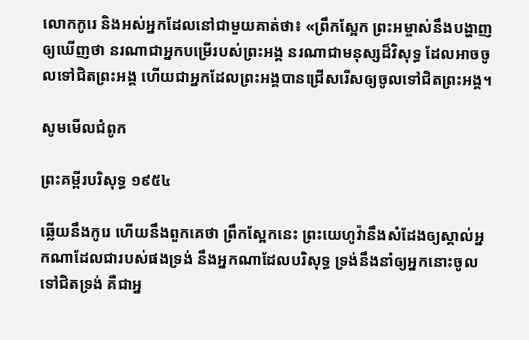លោកកូរេ និងអស់អ្នកដែលនៅជាមួយគាត់ថា៖ «ព្រឹកស្អែក ព្រះ‌អម្ចាស់នឹងបង្ហាញឲ្យឃើញថា នរណាជាអ្នកបម្រើរបស់ព្រះអង្គ នរណាជាមនុស្សដ៏វិសុទ្ធ ដែលអាចចូលទៅជិតព្រះអង្គ ហើយជាអ្នកដែលព្រះអង្គបានជ្រើសរើសឲ្យចូលទៅជិតព្រះអង្គ។

សូមមើលជំពូក

ព្រះគម្ពីរបរិសុទ្ធ ១៩៥៤

ឆ្លើយនឹងកូរេ ហើយនឹងពួកគេថា ព្រឹកស្អែកនេះ ព្រះ‌យេហូវ៉ានឹងសំដែងឲ្យស្គាល់អ្នកណាដែលជារបស់ផងទ្រង់ នឹងអ្នកណាដែលបរិសុទ្ធ ទ្រង់នឹងនាំឲ្យអ្នកនោះចូលទៅជិតទ្រង់ គឺជាអ្ន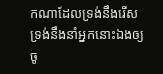កណាដែលទ្រង់នឹងរើស ទ្រង់នឹងនាំអ្នកនោះឯងឲ្យចូ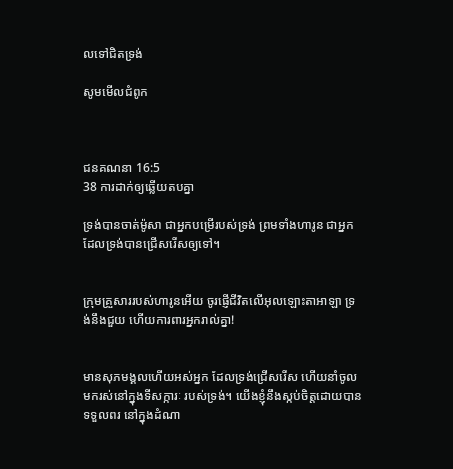លទៅជិតទ្រង់

សូមមើលជំពូក



ជន‌គណនា 16:5
38 ការដាក់ឲ្យឆ្លើយតបគ្នា

ទ្រង់បានចាត់ម៉ូសា ជាអ្នកបម្រើរបស់ទ្រង់ ព្រមទាំងហារូន ជាអ្នកដែលទ្រង់បានជ្រើសរើសឲ្យទៅ។


ក្រុមគ្រួសាររបស់ហារូនអើយ ចូរផ្ញើជីវិតលើអុលឡោះ‌តាអាឡា ទ្រង់នឹងជួយ ហើយការពារអ្នករាល់គ្នា!


មានសុភ‌មង្គលហើយអស់អ្នក ដែលទ្រង់ជ្រើសរើស ហើយនាំចូលមករស់នៅក្នុងទី‌សក្ការៈ របស់ទ្រង់។ យើងខ្ញុំនឹងស្កប់ចិត្តដោយបានទទួលពរ នៅក្នុងដំណា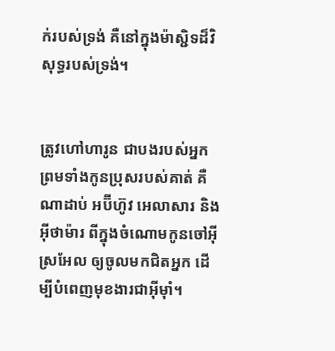ក់របស់ទ្រង់ គឺនៅក្នុងម៉ាស្ជិទដ៏‌វិសុទ្ធរបស់ទ្រង់។


ត្រូវហៅហារូន ជាបងរបស់អ្នក ព្រមទាំងកូនប្រុសរបស់គាត់ គឺ ណាដាប់ អប៊ី‌ហ៊ូវ អេលា‌សារ និងអ៊ីថា‌ម៉ារ ពីក្នុងចំណោមកូនចៅអ៊ីស្រ‌អែល ឲ្យចូលមកជិតអ្នក ដើម្បីបំពេញមុខងារជាអ៊ីមុាំ។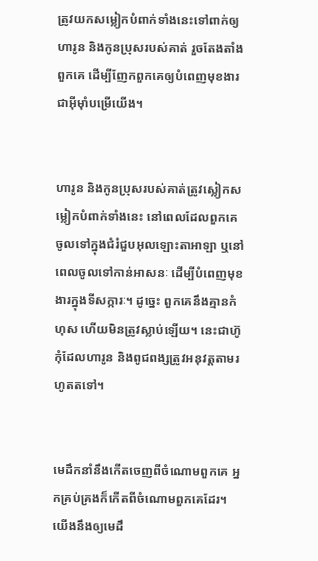ត្រូវយកសម្លៀកបំពាក់ទាំងនេះទៅពាក់ឲ្យហារូន និងកូនប្រុសរបស់គាត់ រួចតែងតាំងពួកគេ ដើម្បីញែកពួកគេឲ្យបំពេញមុខងារជាអ៊ីមុាំបម្រើយើង។


ហារូន និងកូនប្រុសរបស់គាត់ត្រូវស្លៀកសម្លៀកបំពាក់ទាំងនេះ នៅពេលដែលពួកគេចូលទៅក្នុងជំរំជួបអុលឡោះ‌តាអាឡា ឬនៅពេលចូលទៅកាន់អាសនៈ ដើម្បីបំពេញមុខងារក្នុងទីសក្ការៈ។ ដូច្នេះ ពួកគេនឹងគ្មានកំហុស ហើយមិនត្រូវស្លាប់ឡើយ។ នេះជាហ៊ូកុំដែលហារូន និងពូជ‌ពង្សត្រូវអនុវត្តតាមរហូតតទៅ។


មេដឹកនាំនឹងកើតចេញពីចំណោមពួកគេ អ្នកគ្រប់‌គ្រងក៏កើតពីចំណោមពួកគេដែរ។ យើងនឹងឲ្យមេដឹ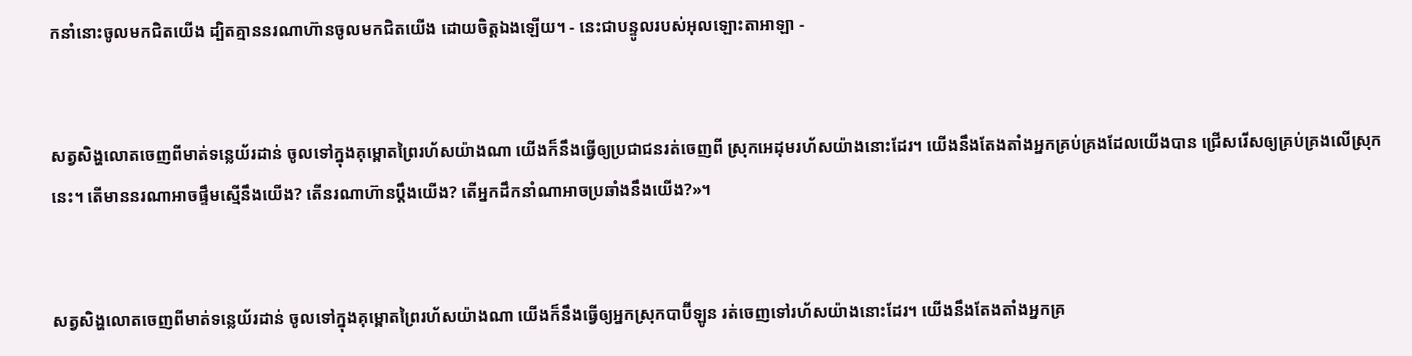កនាំនោះចូលមកជិតយើង ដ្បិតគ្មាននរណាហ៊ានចូលមកជិតយើង ដោយចិត្តឯងឡើយ។ - នេះជាបន្ទូលរបស់អុលឡោះ‌តាអាឡា -


សត្វសិង្ហលោតចេញពីមាត់ទន្លេយ័រដាន់ ចូលទៅក្នុងគុម្ពោតព្រៃរហ័សយ៉ាងណា យើងក៏នឹងធ្វើឲ្យប្រជា‌ជនរត់ចេញពី ស្រុកអេដុមរហ័សយ៉ាងនោះដែរ។ យើងនឹងតែង‌តាំងអ្នកគ្រប់‌គ្រងដែលយើងបាន ជ្រើសរើសឲ្យគ្រប់‌គ្រងលើស្រុកនេះ។ តើមាននរណាអាចផ្ទឹមស្មើនឹងយើង? តើនរណាហ៊ានប្ដឹងយើង? តើអ្នកដឹកនាំណាអាចប្រឆាំងនឹងយើង?»។


សត្វសិង្ហលោតចេញពីមាត់ទន្លេយ័រដាន់ ចូលទៅក្នុងគុម្ពោតព្រៃរហ័សយ៉ាងណា យើងក៏នឹងធ្វើឲ្យអ្នកស្រុកបាប៊ី‌ឡូន រត់ចេញទៅរហ័សយ៉ាងនោះដែរ។ យើងនឹងតែង‌តាំងអ្នកគ្រ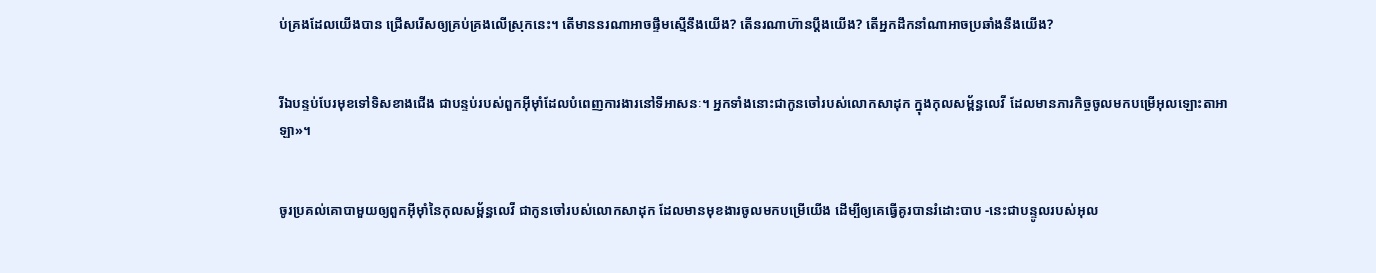ប់‌គ្រងដែលយើងបាន ជ្រើសរើសឲ្យគ្រប់‌គ្រងលើស្រុកនេះ។ តើមាននរណាអាចផ្ទឹមស្មើនឹងយើង? តើនរណាហ៊ានប្ដឹងយើង? តើអ្នកដឹកនាំណាអាចប្រឆាំងនឹងយើង?


រីឯបន្ទប់បែរមុខទៅទិសខាងជើង ជាបន្ទប់របស់ពួកអ៊ីមុាំដែលបំពេញការ‌ងារនៅទីអាសនៈ។ អ្នកទាំងនោះជាកូនចៅរបស់លោកសាដុក ក្នុងកុល‌សម្ព័ន្ធលេវី ដែលមានភារកិច្ចចូលមកបម្រើអុលឡោះ‌តាអាឡា»។


ចូរប្រគល់គោបាមួយឲ្យពួកអ៊ីមុាំនៃកុល‌សម្ព័ន្ធលេវី ជាកូនចៅរបស់លោកសាដុក ដែលមានមុខ‌ងារចូលមកបម្រើយើង ដើម្បីឲ្យគេធ្វើគូរបានរំដោះបាប -នេះជាបន្ទូលរបស់អុល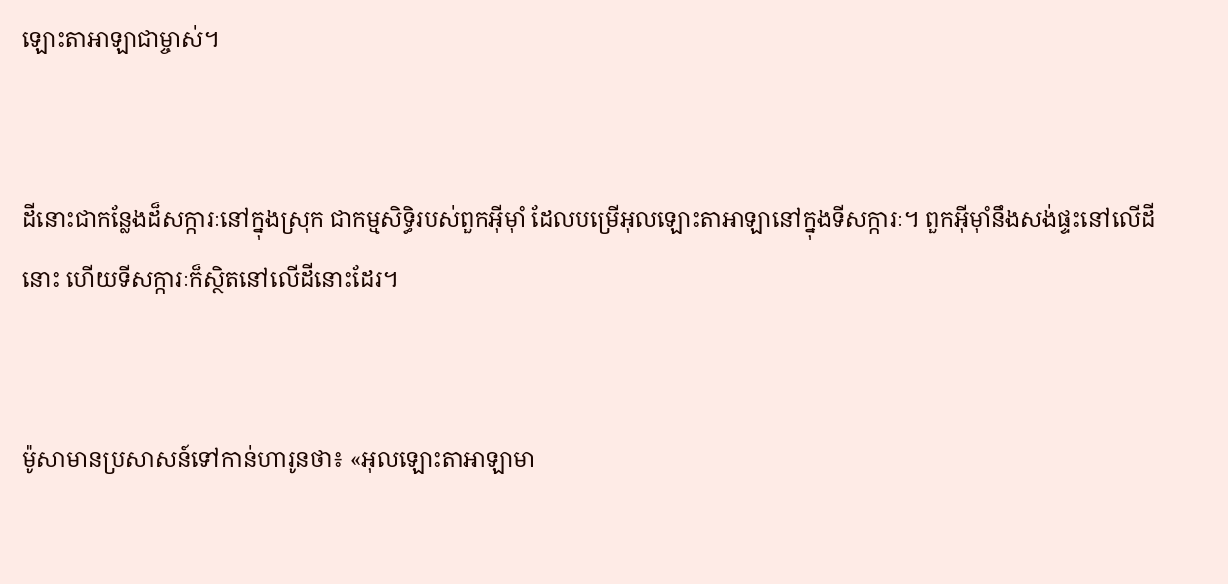ឡោះ‌តាអាឡាជាម្ចាស់។


ដីនោះជាកន្លែងដ៏សក្ការៈនៅក្នុងស្រុក ជាកម្មសិទ្ធិរបស់ពួកអ៊ីមុាំ ដែលបម្រើអុលឡោះ‌តាអាឡានៅក្នុងទី‌សក្ការៈ។ ពួកអ៊ីមុាំនឹងសង់ផ្ទះនៅលើដីនោះ ហើយទី‌សក្ការៈក៏ស្ថិតនៅលើដីនោះដែរ។


ម៉ូសាមានប្រសាសន៍ទៅកាន់ហារូនថា៖ «អុលឡោះ‌តាអាឡាមា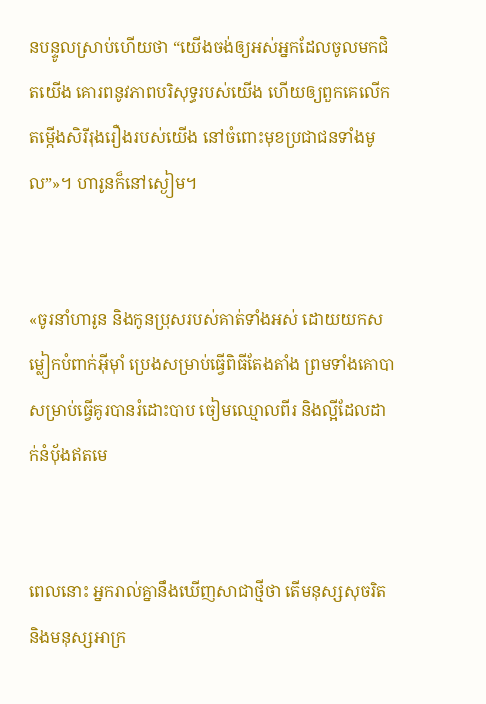នបន្ទូលស្រាប់ហើយថា “យើងចង់ឲ្យអស់អ្នកដែលចូលមកជិតយើង គោរពនូវភាពបរិសុទ្ធរបស់យើង ហើយឲ្យពួកគេលើកតម្កើងសិរី‌រុងរឿងរបស់យើង នៅចំពោះមុខប្រជា‌ជនទាំងមូល”»។ ហារូនក៏នៅស្ងៀម។


«ចូរនាំហារូន និងកូនប្រុសរបស់គាត់ទាំងអស់ ដោយយកសម្លៀកបំពាក់អ៊ីមុាំ ប្រេងសម្រាប់ធ្វើពិធីតែង‌តាំង ព្រមទាំងគោបាសម្រាប់ធ្វើគូរបានរំដោះបាប ចៀមឈ្មោលពីរ និងល្អីដែលដាក់នំបុ័ងឥតមេ


ពេលនោះ អ្នករាល់គ្នានឹងឃើញសាជាថ្មីថា តើមនុស្សសុចរិត និងមនុស្សអាក្រ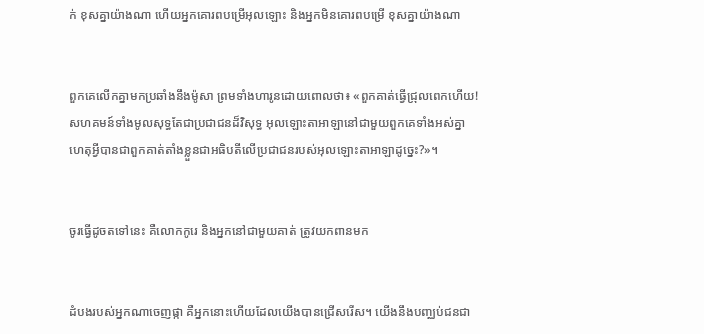ក់ ខុសគ្នាយ៉ាងណា ហើយអ្នកគោរពបម្រើអុលឡោះ និងអ្នកមិនគោរពបម្រើ ខុសគ្នាយ៉ាងណា


ពួកគេលើកគ្នាមកប្រឆាំងនឹងម៉ូសា ព្រមទាំងហារូនដោយពោលថា៖ «ពួកគាត់ធ្វើជ្រុលពេកហើយ! សហគមន៍ទាំងមូលសុទ្ធតែជាប្រជា‌ជនដ៏វិសុទ្ធ អុលឡោះ‌តាអាឡានៅជាមួយពួកគេទាំងអស់គ្នា ហេតុអ្វីបានជាពួកគាត់តាំងខ្លួនជាអធិបតីលើប្រជា‌ជនរបស់អុលឡោះ‌តាអាឡាដូច្នេះ?»។


ចូរធ្វើដូចតទៅនេះ គឺលោកកូរេ និងអ្នកនៅជាមួយគាត់ ត្រូវយកពានមក


ដំបងរបស់អ្នកណាចេញផ្កា គឺអ្នកនោះហើយដែលយើងបានជ្រើសរើស។ យើងនឹងបញ្ឈប់ជន‌ជា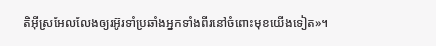តិអ៊ីស្រ‌អែលលែងឲ្យរអ៊ូរទាំប្រឆាំងអ្នកទាំងពីរនៅចំពោះមុខយើងទៀត»។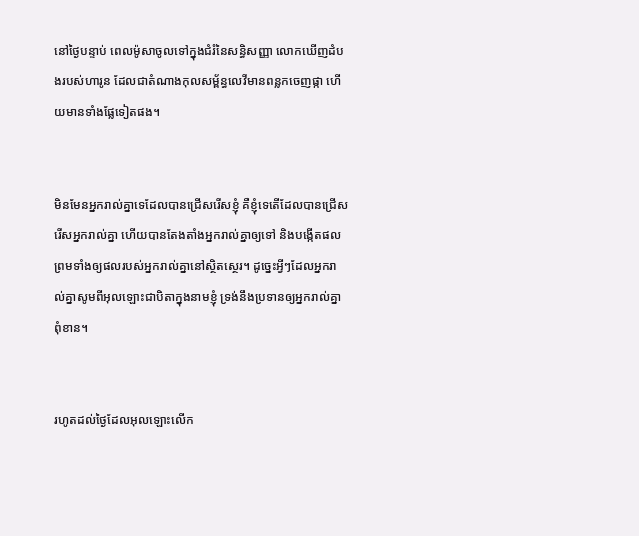នៅថ្ងៃបន្ទាប់ ពេលម៉ូសាចូលទៅក្នុងជំរំនៃសន្ធិ‌សញ្ញា លោកឃើញដំបងរបស់ហារូន ដែលជាតំណាងកុល‌សម្ព័ន្ធលេវីមានពន្លកចេញផ្កា ហើយមានទាំងផ្លែទៀតផង។


មិនមែនអ្នករាល់គ្នាទេដែលបានជ្រើសរើសខ្ញុំ គឺខ្ញុំទេតើដែលបានជ្រើសរើសអ្នករាល់គ្នា ហើយបានតែង‌តាំងអ្នករាល់គ្នាឲ្យទៅ និងបង្កើតផល ព្រមទាំងឲ្យផលរបស់អ្នករាល់គ្នានៅស្ថិត‌ស្ថេរ។ ដូច្នេះអ្វីៗដែលអ្នករាល់គ្នាសូមពីអុលឡោះជាបិតាក្នុងនាមខ្ញុំ ទ្រង់នឹងប្រទានឲ្យអ្នករាល់គ្នាពុំ‌ខាន។


រហូតដល់ថ្ងៃដែលអុលឡោះលើក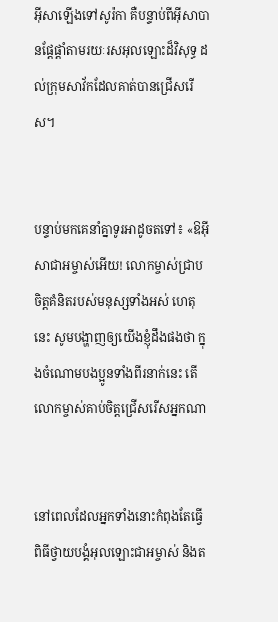អ៊ីសាឡើងទៅសូរ៉កា គឺបន្ទាប់ពីអ៊ីសាបានផ្ដែ‌ផ្ដាំតាមរយៈរស‌អុលឡោះដ៏វិសុទ្ធ ដល់ក្រុមសាវ័កដែលគាត់បានជ្រើសរើស។


បន្ទាប់មកគេនាំគ្នាទូរអាដូចតទៅ៖ «ឱអ៊ីសា‌ជាអម្ចាស់អើយ! លោកម្ចាស់ជ្រាបចិត្ដគំនិតរបស់មនុស្សទាំងអស់ ហេតុនេះ សូមបង្ហាញឲ្យយើងខ្ញុំដឹងផងថា ក្នុងចំណោមបងប្អូនទាំងពីរនាក់នេះ តើលោកម្ចាស់គាប់ចិត្តជ្រើសរើសអ្នកណា


នៅពេលដែលអ្នកទាំងនោះកំពុងតែធ្វើពិធីថ្វាយ‌បង្គំអុលឡោះ‌ជាអម្ចាស់ និងត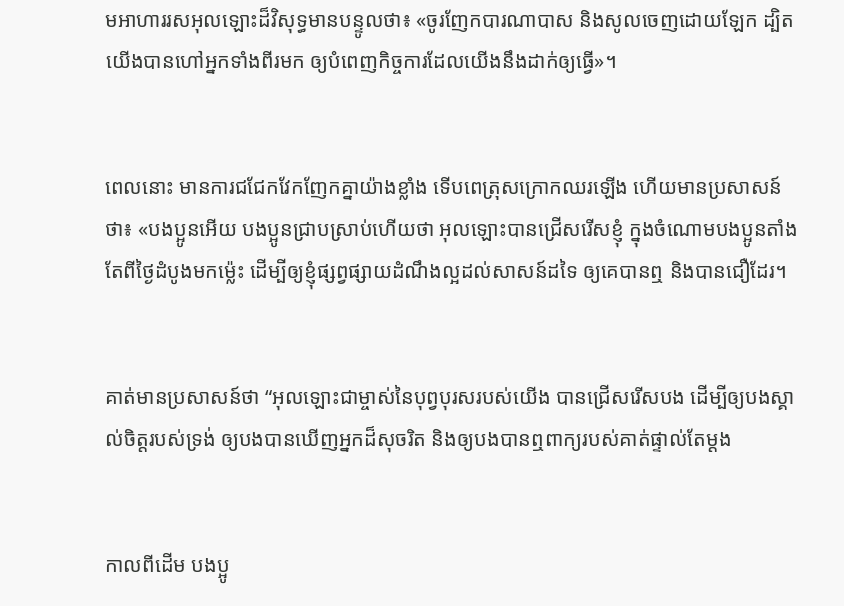មអាហាររស‌អុលឡោះដ៏វិសុទ្ធមានបន្ទូលថា៖ «ចូរញែកបារណា‌បាស និងសូលចេញដោយឡែក ដ្បិតយើងបានហៅអ្នកទាំងពីរមក ឲ្យបំពេញកិច្ច‌ការដែលយើងនឹងដាក់ឲ្យធ្វើ»។


ពេលនោះ មានការជជែកវែកញែកគ្នាយ៉ាងខ្លាំង ទើបពេត្រុសក្រោកឈរឡើង ហើយមានប្រសាសន៍ថា៖ «បងប្អូនអើយ បងប្អូនជ្រាបស្រាប់ហើយថា អុលឡោះបានជ្រើសរើសខ្ញុំ ក្នុងចំណោមបងប្អូនតាំងតែពីថ្ងៃដំបូងមកម៉្លេះ ដើម្បីឲ្យខ្ញុំផ្សព្វ‌ផ្សាយដំណឹង‌ល្អដល់សាសន៍ដទៃ ឲ្យគេបានឮ និងបានជឿដែរ។


គាត់មានប្រសាសន៍ថា “អុលឡោះជាម្ចាស់នៃបុព្វ‌បុរសរបស់យើង បានជ្រើសរើសបង ដើម្បីឲ្យបងស្គាល់ចិត្តរបស់ទ្រង់ ឲ្យបងបានឃើញអ្នកដ៏សុចរិត និងឲ្យបងបានឮពាក្យរបស់គាត់ផ្ទាល់តែម្ដង


កាលពីដើម បងប្អូ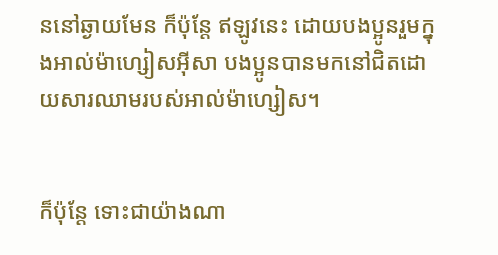ននៅឆ្ងាយមែន ក៏ប៉ុន្ដែ ឥឡូវនេះ ដោយបងប្អូនរួមក្នុងអាល់ម៉ា‌ហ្សៀស‌អ៊ីសា បងប្អូនបានមកនៅជិតដោយ‌សារឈាមរបស់អាល់ម៉ា‌ហ្សៀស។


ក៏ប៉ុន្ដែ ទោះជាយ៉ាងណា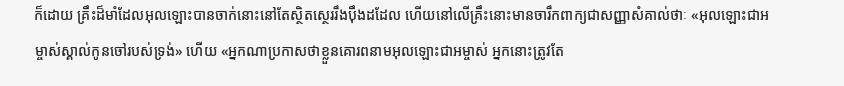ក៏ដោយ គ្រឹះដ៏មាំដែលអុលឡោះបានចាក់នោះនៅតែស្ថិត‌ស្ថេររឹង‌ប៉ឹងដដែល ហើយនៅលើគ្រឹះនោះមានចារឹកពាក្យជាសញ្ញាសំគាល់ថាៈ «អុលឡោះ‌ជាអម្ចាស់ស្គាល់កូនចៅរបស់ទ្រង់» ហើយ «អ្នកណាប្រកាសថាខ្លួនគោរពនាមអុលឡោះ‌ជាអម្ចាស់ អ្នកនោះត្រូវតែ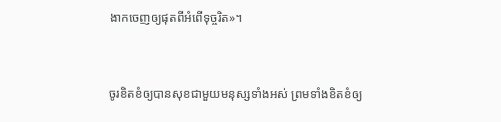ងាកចេញឲ្យផុតពីអំពើទុច្ចរិត»។


ចូរខិត‌ខំឲ្យបានសុខជាមួយមនុស្សទាំងអស់ ព្រមទាំងខិត‌ខំឲ្យ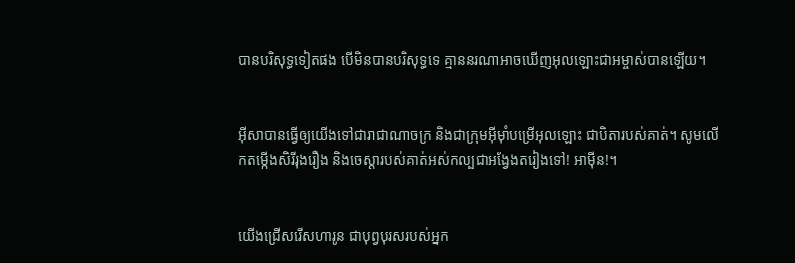បានបរិសុទ្ធទៀតផង បើមិនបានបរិសុទ្ធទេ គ្មាននរណាអាចឃើញអុលឡោះ‌ជាអម្ចាស់បានឡើយ។


អ៊ីសាបានធ្វើឲ្យយើងទៅជារាជា‌ណាចក្រ និងជាក្រុមអ៊ីមុាំបម្រើអុលឡោះ ជាបិតារបស់គាត់។ សូមលើកតម្កើងសិរី‌រុង‌រឿង និងចេស្ដារបស់គាត់អស់‌កល្បជាអង្វែងតរៀងទៅ! អាម៉ីន!។


យើងជ្រើសរើសហារូន ជាបុព្វ‌បុរសរបស់អ្នក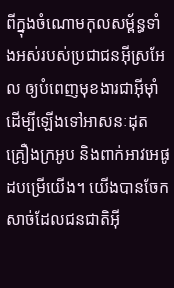ពីក្នុងចំណោមកុល‌សម្ព័ន្ធទាំងអស់របស់ប្រជា‌ជនអ៊ីស្រ‌អែល ឲ្យបំពេញមុខ‌ងារជាអ៊ីមុាំ ដើម្បីឡើងទៅអាសនៈដុតគ្រឿងក្រអូប និងពាក់អាវអេផូដបម្រើយើង។ យើងបានចែកសាច់ដែលជន‌ជាតិអ៊ី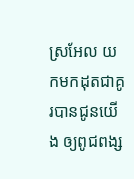ស្រ‌អែល យកមកដុតជាគូរបានជូនយើង ឲ្យពូជ‌ពង្ស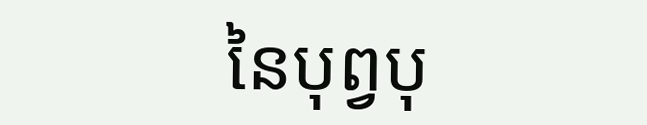នៃបុព្វ‌បុ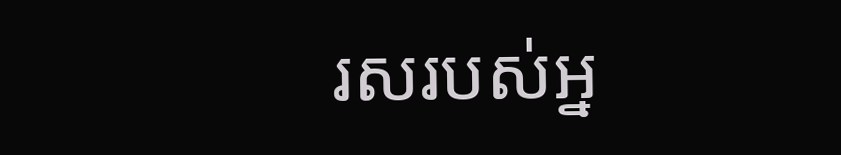រសរបស់អ្ន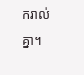ករាល់គ្នា។